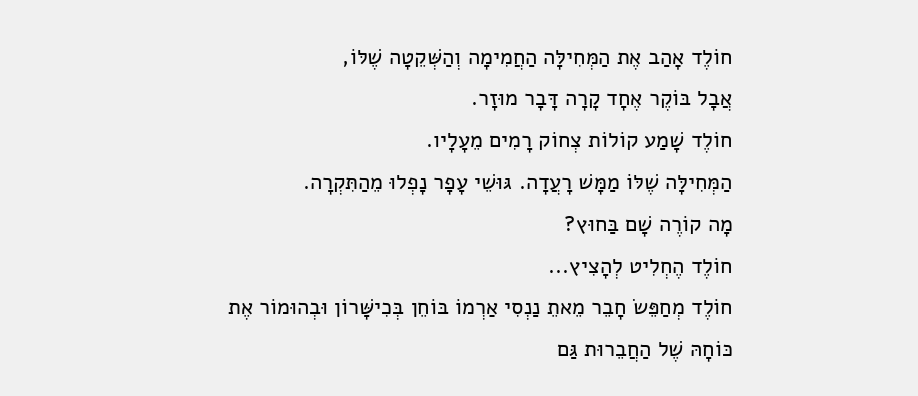חוֹלֶד אָהַב אֶת הַמְּחִילָּה הַחֲמִימָה וְהַשְּׁקֵטָה שֶׁלּוֹ,
אֲבָל בּוֹקֶר אֶחָד קָרָה דָּבָר מוּזָר.
חוֹלֶד שָׁמַע קוֹלוֹת צְחוֹק רָמִים מֵעָלָיו.
הַמְּחִילָּה שֶׁלּוֹ מַמָּשׁ רָעֲדָה. גּוּשֵׁי עָפָר נָפְלוּ מֵהַתִּקְרָה.
מָה קוֹרֶה שָׁם בַּחוּץ?
חוֹלֶד הֶחְלִיט לְהָצִיץ...
חוֹלֶד מְחַפֵּשׂ חָבֵר מֵאתֵ נַנְסִי אַרְמוֹ בּוֹחֵן בְּכִישָּׁרוֹן וּבְהוּמוֹר אֶת כּוֹחָהּ שֶׁל הַחֲבֵרוּת גַּם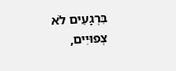בִּרְגָעִים לֹא צְפוּיִים,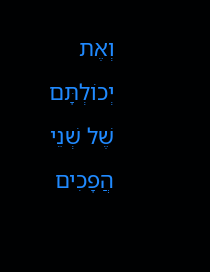וְאֶת יְכוֹלְתָּם שֶׁל שְׁנֵי הֲפָכִים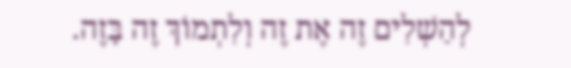לְהַשְׁלִים זֶה אֶת זֶה וְלִתְמוֹךְ זֶה בָּזֶה.